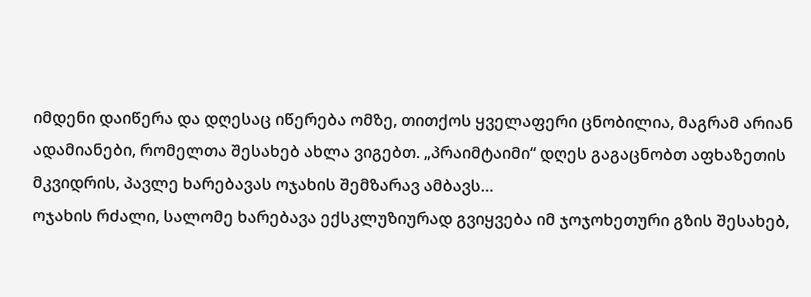იმდენი დაიწერა და დღესაც იწერება ომზე, თითქოს ყველაფერი ცნობილია, მაგრამ არიან ადამიანები, რომელთა შესახებ ახლა ვიგებთ. „პრაიმტაიმი“ დღეს გაგაცნობთ აფხაზეთის მკვიდრის, პავლე ხარებავას ოჯახის შემზარავ ამბავს…
ოჯახის რძალი, სალომე ხარებავა ექსკლუზიურად გვიყვება იმ ჯოჯოხეთური გზის შესახებ,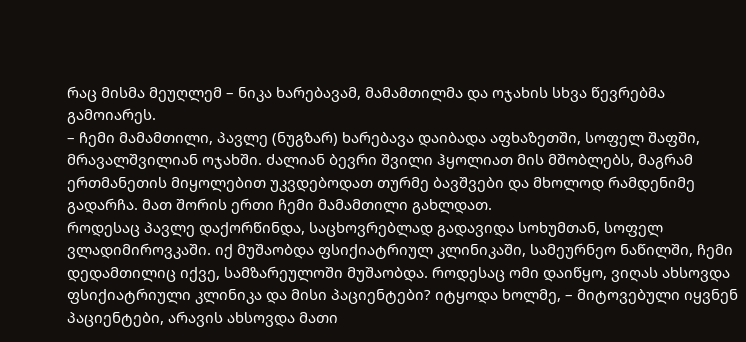რაც მისმა მეუღლემ – ნიკა ხარებავამ, მამამთილმა და ოჯახის სხვა წევრებმა გამოიარეს.
– ჩემი მამამთილი, პავლე (ნუგზარ) ხარებავა დაიბადა აფხაზეთში, სოფელ შაფში, მრავალშვილიან ოჯახში. ძალიან ბევრი შვილი ჰყოლიათ მის მშობლებს, მაგრამ ერთმანეთის მიყოლებით უკვდებოდათ თურმე ბავშვები და მხოლოდ რამდენიმე გადარჩა. მათ შორის ერთი ჩემი მამამთილი გახლდათ.
როდესაც პავლე დაქორწინდა, საცხოვრებლად გადავიდა სოხუმთან, სოფელ ვლადიმიროვკაში. იქ მუშაობდა ფსიქიატრიულ კლინიკაში, სამეურნეო ნაწილში, ჩემი დედამთილიც იქვე, სამზარეულოში მუშაობდა. როდესაც ომი დაიწყო, ვიღას ახსოვდა ფსიქიატრიული კლინიკა და მისი პაციენტები? იტყოდა ხოლმე, – მიტოვებული იყვნენ პაციენტები, არავის ახსოვდა მათი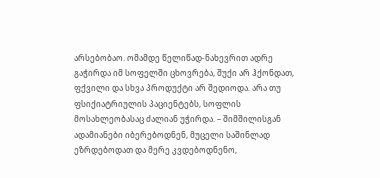არსებობაო. ომამდე წელიწად-ნახევრით ადრე გაჭირდა იმ სოფელში ცხოვრება, შუქი არ ჰქონდათ, ფქვილი და სხვა პროდუქტი არ შედიოდა. არა თუ ფსიქიატრიულის პაციენტებს, სოფლის მოსახლეობასაც ძალიან უჭირდა. – შიმშილისგან ადამიანები იბერებოდნენ, მუცელი საშინლად ეზრდებოდათ და მერე კვდებოდნენო,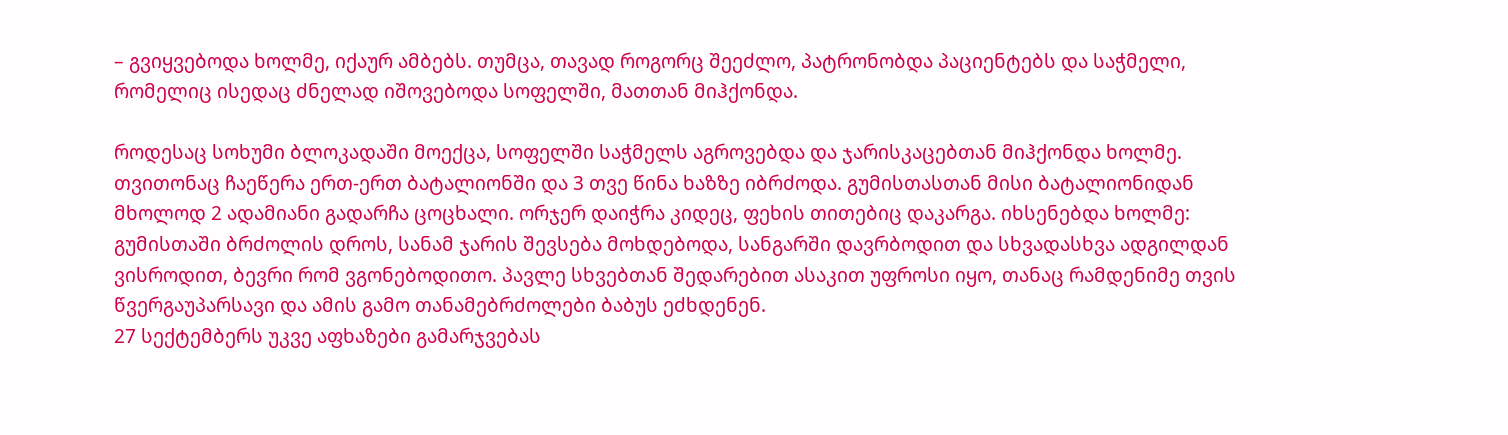– გვიყვებოდა ხოლმე, იქაურ ამბებს. თუმცა, თავად როგორც შეეძლო, პატრონობდა პაციენტებს და საჭმელი, რომელიც ისედაც ძნელად იშოვებოდა სოფელში, მათთან მიჰქონდა.

როდესაც სოხუმი ბლოკადაში მოექცა, სოფელში საჭმელს აგროვებდა და ჯარისკაცებთან მიჰქონდა ხოლმე. თვითონაც ჩაეწერა ერთ-ერთ ბატალიონში და 3 თვე წინა ხაზზე იბრძოდა. გუმისთასთან მისი ბატალიონიდან მხოლოდ 2 ადამიანი გადარჩა ცოცხალი. ორჯერ დაიჭრა კიდეც, ფეხის თითებიც დაკარგა. იხსენებდა ხოლმე: გუმისთაში ბრძოლის დროს, სანამ ჯარის შევსება მოხდებოდა, სანგარში დავრბოდით და სხვადასხვა ადგილდან ვისროდით, ბევრი რომ ვგონებოდითო. პავლე სხვებთან შედარებით ასაკით უფროსი იყო, თანაც რამდენიმე თვის წვერგაუპარსავი და ამის გამო თანამებრძოლები ბაბუს ეძხდენენ.
27 სექტემბერს უკვე აფხაზები გამარჯვებას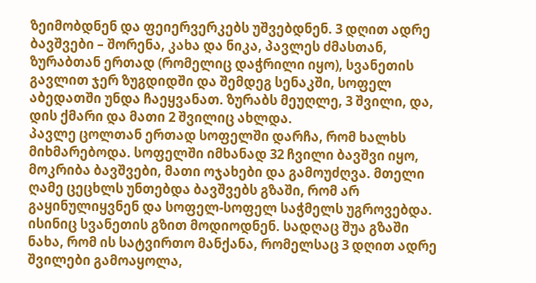ზეიმობდნენ და ფეიერვერკებს უშვებდნენ. 3 დღით ადრე ბავშვები – შორენა, კახა და ნიკა, პავლეს ძმასთან, ზურაბთან ერთად (რომელიც დაჭრილი იყო), სვანეთის გავლით ჯერ ზუგდიდში და შემდეგ სენაკში, სოფელ აბედათში უნდა ჩაეყვანათ. ზურაბს მეუღლე, 3 შვილი, და, დის ქმარი და მათი 2 შვილიც ახლდა.
პავლე ცოლთან ერთად სოფელში დარჩა, რომ ხალხს მიხმარებოდა. სოფელში იმხანად 32 ჩვილი ბავშვი იყო, მოკრიბა ბავშვები, მათი ოჯახები და გამოუძღვა. მთელი ღამე ცეცხლს უნთებდა ბავშვებს გზაში, რომ არ გაყინულიყვნენ და სოფელ-სოფელ საჭმელს უგროვებდა. ისინიც სვანეთის გზით მოდიოდნენ. სადღაც შუა გზაში ნახა, რომ ის სატვირთო მანქანა, რომელსაც 3 დღით ადრე შვილები გამოაყოლა,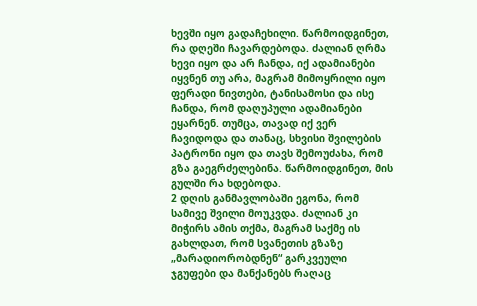ხევში იყო გადაჩეხილი. წარმოიდგინეთ, რა დღეში ჩავარდებოდა. ძალიან ღრმა ხევი იყო და არ ჩანდა, იქ ადამიანები იყვნენ თუ არა, მაგრამ მიმოყრილი იყო ფერადი ნივთები, ტანისამოსი და ისე ჩანდა, რომ დაღუპული ადამიანები ეყარნენ. თუმცა, თავად იქ ვერ ჩავიდოდა და თანაც, სხვისი შვილების პატრონი იყო და თავს შემოუძახა, რომ გზა გაეგრძელებინა. წარმოიდგინეთ, მის გულში რა ხდებოდა.
2 დღის განმავლობაში ეგონა, რომ სამივე შვილი მოუკვდა. ძალიან კი მიჭირს ამის თქმა, მაგრამ საქმე ის გახლდათ, რომ სვანეთის გზაზე „მარადიორობდნენ“ გარკვეული ჯგუფები და მანქანებს რაღაც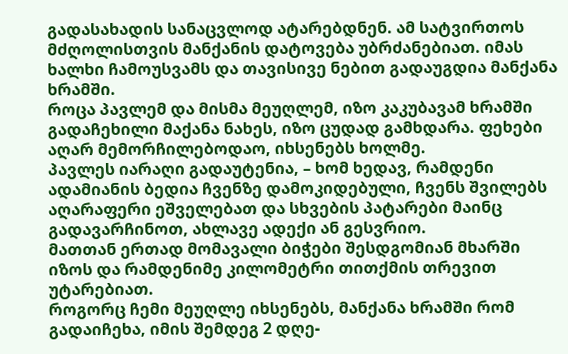გადასახადის სანაცვლოდ ატარებდნენ. ამ სატვირთოს მძღოლისთვის მანქანის დატოვება უბრძანებიათ. იმას ხალხი ჩამოუსვამს და თავისივე ნებით გადაუგდია მანქანა ხრამში.
როცა პავლემ და მისმა მეუღლემ, იზო კაკუბავამ ხრამში გადაჩეხილი მაქანა ნახეს, იზო ცუდად გამხდარა. ფეხები აღარ მემორჩილებოდაო, იხსენებს ხოლმე.
პავლეს იარაღი გადაუტენია, – ხომ ხედავ, რამდენი ადამიანის ბედია ჩვენზე დამოკიდებული, ჩვენს შვილებს აღარაფერი ეშველებათ და სხვების პატარები მაინც გადავარჩინოთ, ახლავე ადექი ან გესვრიო.
მათთან ერთად მომავალი ბიჭები შესდგომიან მხარში იზოს და რამდენიმე კილომეტრი თითქმის თრევით უტარებიათ.
როგორც ჩემი მეუღლე იხსენებს, მანქანა ხრამში რომ გადაიჩეხა, იმის შემდეგ 2 დღე-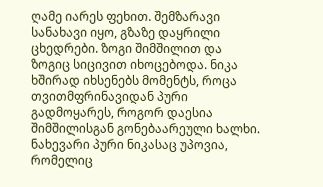ღამე იარეს ფეხით. შემზარავი სანახავი იყო, გზაზე დაყრილი ცხედრები. ზოგი შიმშილით და ზოგიც სიცივით იხოცებოდა. ნიკა ხშირად იხსენებს მომენტს, როცა თვითმფრინავიდან პური გადმოყარეს, Როგორ დაესია შიმშილისგან გონებაარეული ხალხი. ნახევარი პური ნიკასაც უპოვია, რომელიც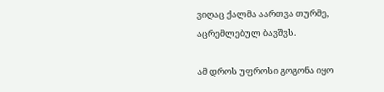ვიღაც ქალმა აართვა თურმე, აცრემლებულ ბავშვს.

ამ დროს უფროსი გოგონა იყო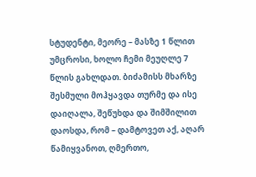სტუდენტი, მეორე – მასზე 1 წლით უმცროსი, ხოლო ჩემი მეუღლე 7 წლის გახლდათ. ბიძამისს მხარზე შესმული მოჰყავდა თურმე და ისე დაიღალა, შეწუხდა და შიმშილით დაოსდა, რომ – დამტოვეთ აქ, აღარ წამიყვანოთ, ღმერთო,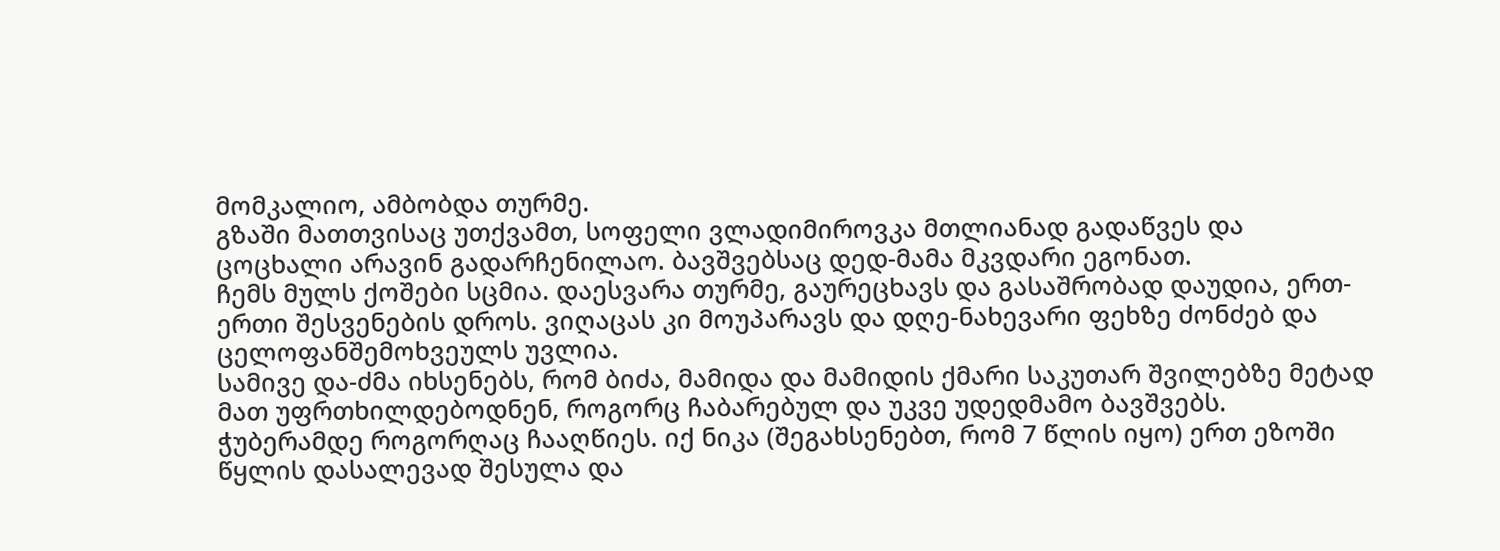მომკალიო, ამბობდა თურმე.
გზაში მათთვისაც უთქვამთ, სოფელი ვლადიმიროვკა მთლიანად გადაწვეს და ცოცხალი არავინ გადარჩენილაო. ბავშვებსაც დედ-მამა მკვდარი ეგონათ.
ჩემს მულს ქოშები სცმია. დაესვარა თურმე, გაურეცხავს და გასაშრობად დაუდია, ერთ-ერთი შესვენების დროს. ვიღაცას კი მოუპარავს და დღე-ნახევარი ფეხზე ძონძებ და ცელოფანშემოხვეულს უვლია.
სამივე და-ძმა იხსენებს, რომ ბიძა, მამიდა და მამიდის ქმარი საკუთარ შვილებზე მეტად მათ უფრთხილდებოდნენ, როგორც ჩაბარებულ და უკვე უდედმამო ბავშვებს.
ჭუბერამდე როგორღაც ჩააღწიეს. იქ ნიკა (შეგახსენებთ, რომ 7 წლის იყო) ერთ ეზოში წყლის დასალევად შესულა და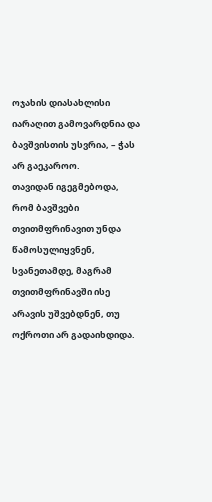ოჯახის დიასახლისი იარაღით გამოვარდნია და ბავშვისთის უსვრია, – ჭას არ გაეკაროო.
თავიდან იგეგმებოდა, რომ ბავშვები თვითმფრინავით უნდა წამოსულიყვნენ, სვანეთამდე, მაგრამ თვითმფრინავში ისე არავის უშვებდნენ, თუ ოქროთი არ გადაიხდიდა.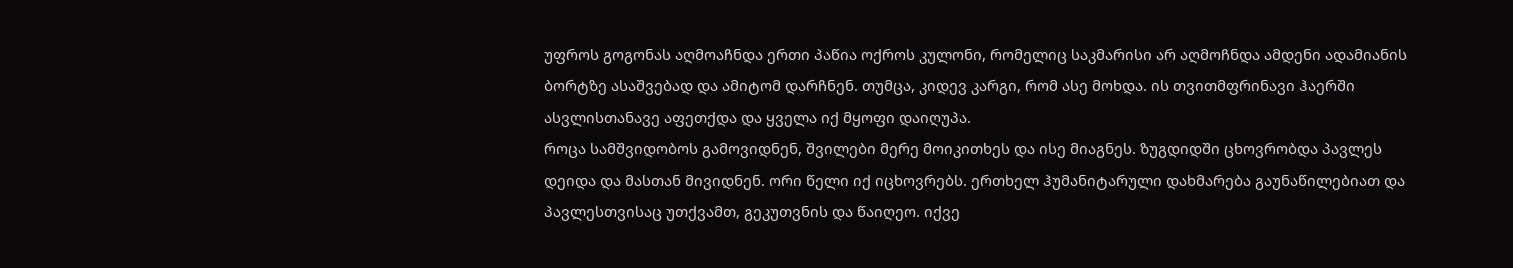უფროს გოგონას აღმოაჩნდა ერთი პაწია ოქროს კულონი, რომელიც საკმარისი არ აღმოჩნდა ამდენი ადამიანის ბორტზე ასაშვებად და ამიტომ დარჩნენ. თუმცა, კიდევ კარგი, რომ ასე მოხდა. ის თვითმფრინავი ჰაერში ასვლისთანავე აფეთქდა და ყველა იქ მყოფი დაიღუპა.
როცა სამშვიდობოს გამოვიდნენ, შვილები მერე მოიკითხეს და ისე მიაგნეს. ზუგდიდში ცხოვრობდა პავლეს დეიდა და მასთან მივიდნენ. ორი წელი იქ იცხოვრებს. ერთხელ ჰუმანიტარული დახმარება გაუნაწილებიათ და პავლესთვისაც უთქვამთ, გეკუთვნის და წაიღეო. იქვე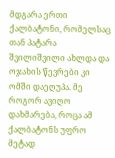მდგარა ერთი ქალბატონი, რომელსაც თან პატარა შვილიშვილი ახლდა და ოჯახის წევრები კი ომში დაეღუპა. მე როგორ ავიღო დახმარება, როცა ამ ქალბატონს უფრო მეტად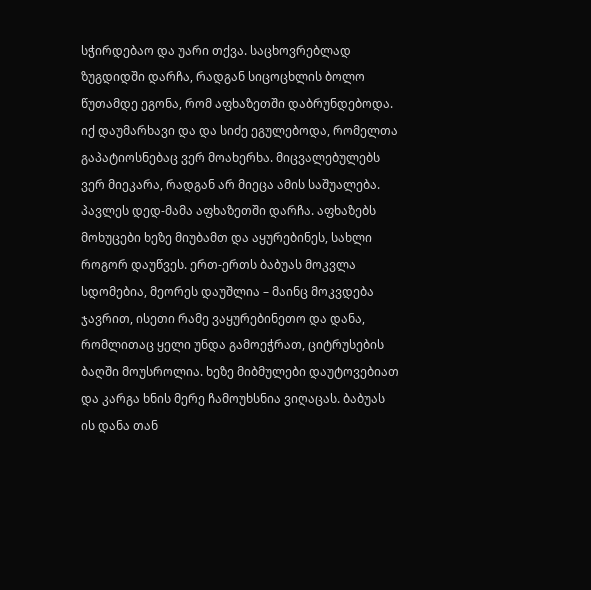სჭირდებაო და უარი თქვა. საცხოვრებლად ზუგდიდში დარჩა, რადგან სიცოცხლის ბოლო წუთამდე ეგონა, რომ აფხაზეთში დაბრუნდებოდა. იქ დაუმარხავი და და სიძე ეგულებოდა, რომელთა გაპატიოსნებაც ვერ მოახერხა. მიცვალებულებს ვერ მიეკარა, რადგან არ მიეცა ამის საშუალება.
პავლეს დედ-მამა აფხაზეთში დარჩა. აფხაზებს მოხუცები ხეზე მიუბამთ და აყურებინეს, სახლი როგორ დაუწვეს. ერთ-ერთს ბაბუას მოკვლა სდომებია, მეორეს დაუშლია – მაინც მოკვდება ჯავრით, ისეთი რამე ვაყურებინეთო და დანა, რომლითაც ყელი უნდა გამოეჭრათ, ციტრუსების ბაღში მოუსროლია. ხეზე მიბმულები დაუტოვებიათ და კარგა ხნის მერე ჩამოუხსნია ვიღაცას. ბაბუას ის დანა თან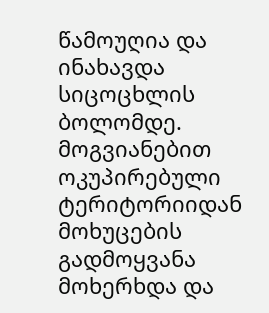წამოუღია და ინახავდა სიცოცხლის ბოლომდე.
მოგვიანებით ოკუპირებული ტერიტორიიდან მოხუცების გადმოყვანა მოხერხდა და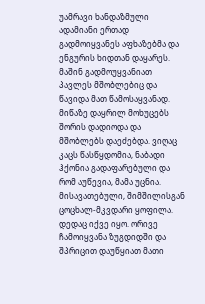უამრავი ხანდაზმული ადამიანი ერთად გადმოიყვანეს აფხაზებმა და ენგურის ხიდთან დაყარეს. მაშინ გადმოუყვანიათ პავლეს მშობლებიც და წავიდა მათ წამოსაყვანად. მიწაზე დაყრილ მოხუცებს შორის დადიოდა და მშობლებს დაეძებდა. ვიღაც კაცს წასწყდომია, ნაბადი ჰქონია გადაფარებული და რომ აუწევია, მამა უცნია. მისავათებული, შიმშილისგან ცოცხალ-მკვდარი ყოფილა.
დედაც იქვე იყო. ორივე ჩამოიყვანა ზუგდიდში და შპრიცით დაუწყიათ მათი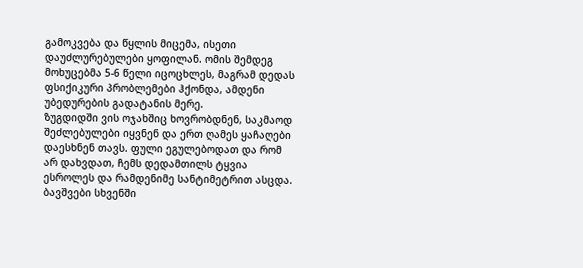გამოკვება და წყლის მიცემა, ისეთი დაუძლურებულები ყოფილან. ომის შემდეგ მოხუცებმა 5-6 წელი იცოცხლეს, მაგრამ დედას ფსიქიკური პრობლემები ჰქონდა, ამდენი უბედურების გადატანის მერე.
ზუგდიდში ვის ოჯახშიც ხოვრობდნენ, საკმაოდ შეძლებულები იყვნენ და ერთ ღამეს ყაჩაღები დაესხნენ თავს. ფული ეგულებოდათ და რომ არ დახვდათ, ჩემს დედამთილს ტყვია ესროლეს და რამდენიმე სანტიმეტრით ასცდა. ბავშვები სხვენში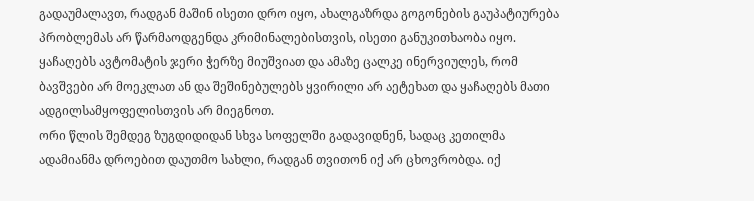გადაუმალავთ, რადგან მაშინ ისეთი დრო იყო, ახალგაზრდა გოგონების გაუპატიურება პრობლემას არ წარმაოდგენდა კრიმინალებისთვის, ისეთი განუკითხაობა იყო. ყაჩაღებს ავტომატის ჯერი ჭერზე მიუშვიათ და ამაზე ცალკე ინერვიულეს, რომ ბავშვები არ მოეკლათ ან და შეშინებულებს ყვირილი არ აეტეხათ და ყაჩაღებს მათი ადგილსამყოფელისთვის არ მიეგნოთ.
ორი წლის შემდეგ ზუგდიდიდან სხვა სოფელში გადავიდნენ, სადაც კეთილმა ადამიანმა დროებით დაუთმო სახლი, რადგან თვითონ იქ არ ცხოვრობდა. იქ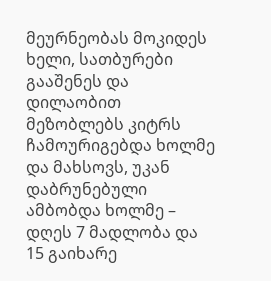მეურნეობას მოკიდეს ხელი, სათბურები გააშენეს და დილაობით მეზობლებს კიტრს ჩამოურიგებდა ხოლმე და მახსოვს, უკან დაბრუნებული ამბობდა ხოლმე – დღეს 7 მადლობა და 15 გაიხარე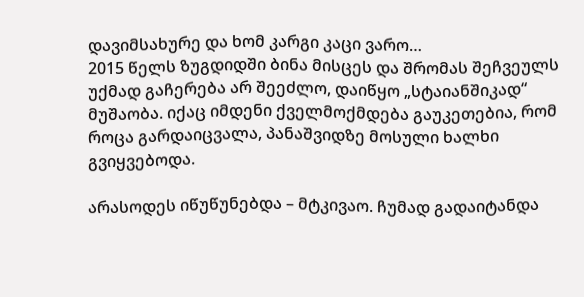დავიმსახურე და ხომ კარგი კაცი ვარო…
2015 წელს ზუგდიდში ბინა მისცეს და შრომას შეჩვეულს უქმად გაჩერება არ შეეძლო, დაიწყო „სტაიანშიკად“ მუშაობა. იქაც იმდენი ქველმოქმდება გაუკეთებია, რომ როცა გარდაიცვალა, პანაშვიდზე მოსული ხალხი გვიყვებოდა.

არასოდეს იწუწუნებდა – მტკივაო. ჩუმად გადაიტანდა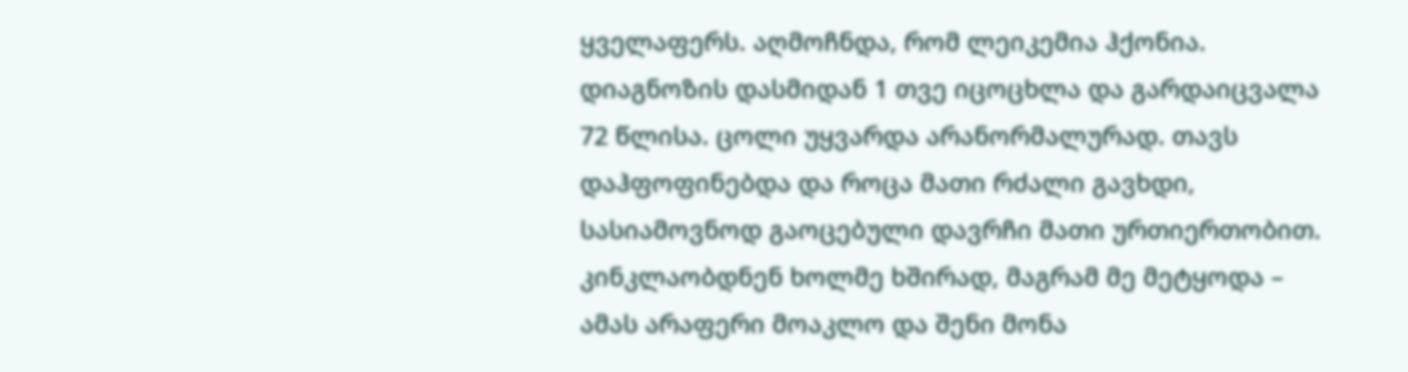ყველაფერს. აღმოჩნდა, რომ ლეიკემია ჰქონია. დიაგნოზის დასმიდან 1 თვე იცოცხლა და გარდაიცვალა 72 წლისა. ცოლი უყვარდა არანორმალურად. თავს დაჰფოფინებდა და როცა მათი რძალი გავხდი, სასიამოვნოდ გაოცებული დავრჩი მათი ურთიერთობით. კინკლაობდნენ ხოლმე ხშირად, მაგრამ მე მეტყოდა – ამას არაფერი მოაკლო და შენი მონა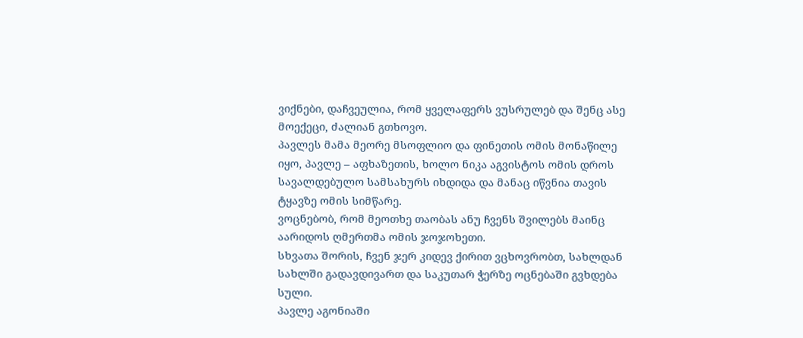ვიქნები, დაჩვეულია, რომ ყველაფერს ვუსრულებ და შენც ასე მოექეცი, ძალიან გთხოვო.
პავლეს მამა მეორე მსოფლიო და ფინეთის ომის მონაწილე იყო, პავლე – აფხაზეთის, ხოლო ნიკა აგვისტოს ომის დროს სავალდებულო სამსახურს იხდიდა და მანაც იწვნია თავის ტყავზე ომის სიმწარე.
ვოცნებობ, რომ მეოთხე თაობას ანუ ჩვენს შვილებს მაინც აარიდოს ღმერთმა ომის ჯოჯოხეთი.
სხვათა შორის, ჩვენ ჯერ კიდევ ქირით ვცხოვრობთ, სახლდან სახლში გადავდივართ და საკუთარ ჭერზე ოცნებაში გვხდება სული.
პავლე აგონიაში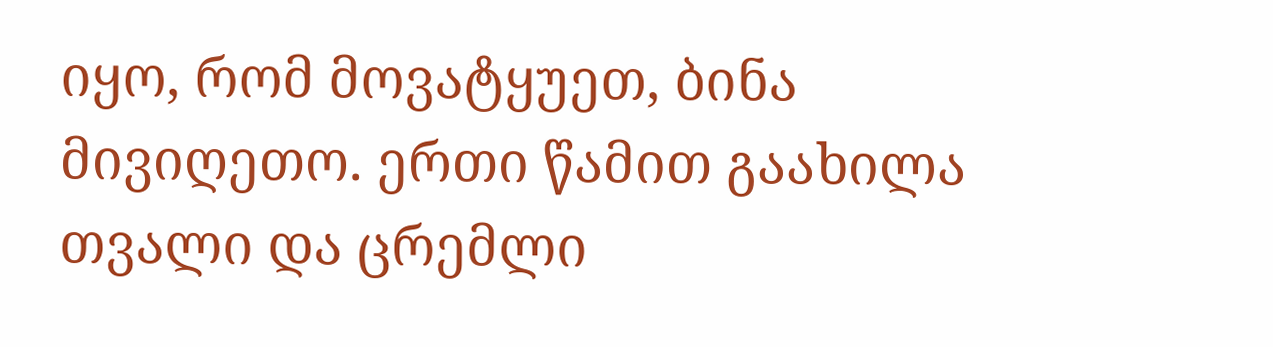იყო, რომ მოვატყუეთ, ბინა მივიღეთო. ერთი წამით გაახილა თვალი და ცრემლი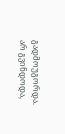გადმოუგორდა. არ გვინდოდა,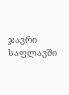ჯავრი საფლავში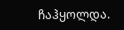ჩაჰყოლდა.